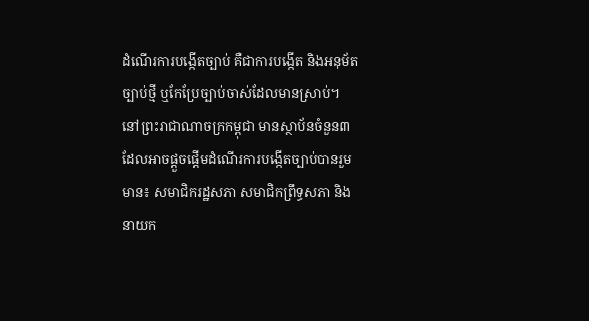ដំណើរការបង្កើតច្បាប់ គឺជាការបង្កើត និងអនុម័តច្បាប់ថ្មី ឬកែប្រែច្បាប់ចាស់ដែលមានស្រាប់។
នៅព្រះរាជាណាចក្រកម្ពុជា មានស្ថាប័នចំនួន៣ ដែលអាចផ្តួចផ្តើមដំណើរការបង្កើតច្បាប់បានរួមមាន៖ សមាជិករដ្ឋសភា សមាជិកព្រឹទ្ធសភា និងនាយក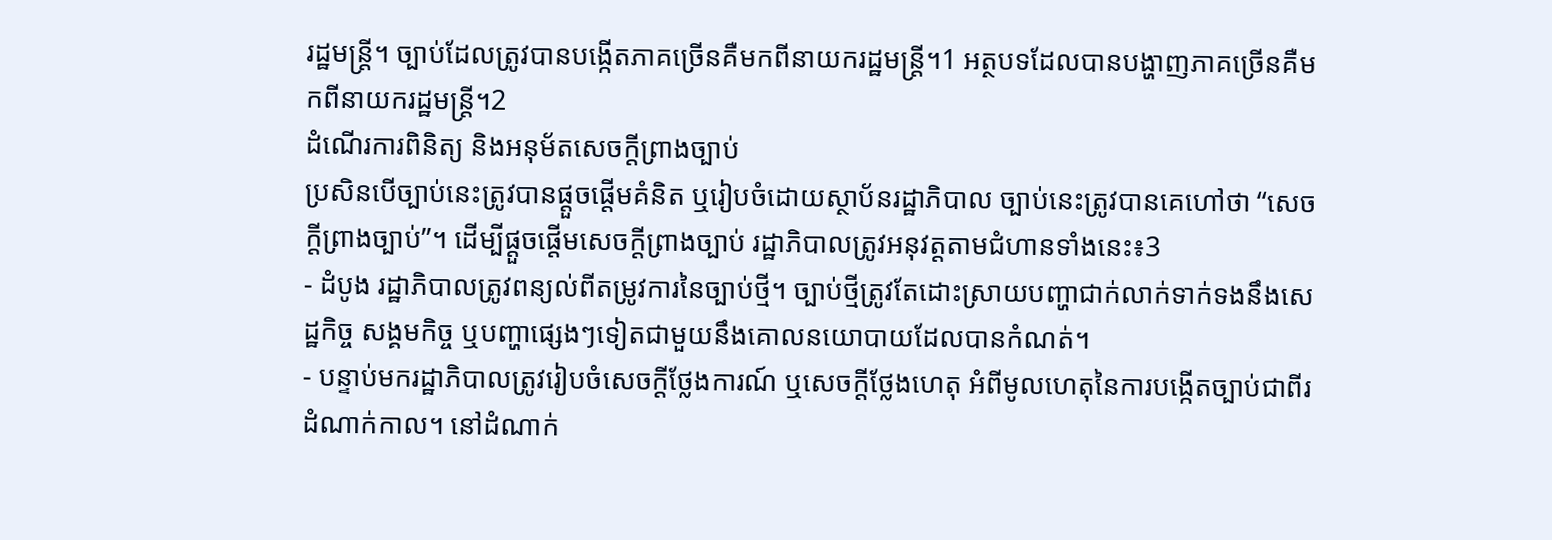រដ្ឋមន្រ្តី។ ច្បាប់ដែលត្រូវបានបង្កើតភាគច្រើនគឺមកពីនាយករដ្ឋមន្រ្តី។1 អត្ថបទដែលបានបង្ហាញភាគច្រើនគឺមកពីនាយករដ្ឋមន្ត្រី។2
ដំណើរការពិនិត្យ និងអនុម័តសេចក្តីព្រាងច្បាប់
ប្រសិនបើច្បាប់នេះត្រូវបានផ្តួចផ្តើមគំនិត ឬរៀបចំដោយស្ថាប័នរដ្ឋាភិបាល ច្បាប់នេះត្រូវបានគេហៅថា “សេចក្តីព្រាងច្បាប់”។ ដើម្បីផ្តួចផ្តើមសេចក្តីព្រាងច្បាប់ រដ្ឋាភិបាលត្រូវអនុវត្តតាមជំហានទាំងនេះ៖3
- ដំបូង រដ្ឋាភិបាលត្រូវពន្យល់ពីតម្រូវការនៃច្បាប់ថ្មី។ ច្បាប់ថ្មីត្រូវតែដោះស្រាយបញ្ហាជាក់លាក់ទាក់ទងនឹងសេដ្ឋកិច្ច សង្គមកិច្ច ឬបញ្ហាផ្សេងៗទៀតជាមួយនឹងគោលនយោបាយដែលបានកំណត់។
- បន្ទាប់មករដ្ឋាភិបាលត្រូវរៀបចំសេចក្តីថ្លែងការណ៍ ឬសេចក្តីថ្លែងហេតុ អំពីមូលហេតុនៃការបង្កើតច្បាប់ជាពីរដំណាក់កាល។ នៅដំណាក់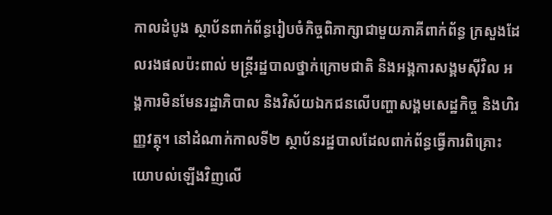កាលដំបូង ស្ថាប័នពាក់ព័ន្ធរៀបចំកិច្ចពិភាក្សាជាមួយភាគីពាក់ព័ន្ធ ក្រសួងដែលរងផលប៉ះពាល់ មន្ត្រីរដ្ឋបាលថ្នាក់ក្រោមជាតិ និងអង្គការសង្គមស៊ីវិល អង្គការមិនមែនរដ្ឋាភិបាល និងវិស័យឯកជនលើបញ្ហាសង្គមសេដ្ឋកិច្ច និងហិរញ្ញវត្ថុ។ នៅដំណាក់កាលទី២ ស្ថាប័នរដ្ឋបាលដែលពាក់ព័ន្ធធ្វើការពិគ្រោះយោបល់ឡើងវិញលើ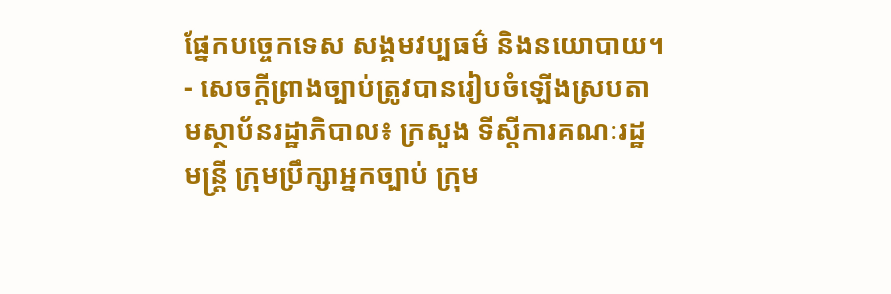ផ្នែកបច្ចេកទេស សង្គមវប្បធម៌ និងនយោបាយ។
- សេចក្តីព្រាងច្បាប់ត្រូវបានរៀបចំឡើងស្របតាមស្ថាប័នរដ្ឋាភិបាល៖ ក្រសួង ទីស្តីការគណៈរដ្ឋមន្រ្តី ក្រុមប្រឹក្សាអ្នកច្បាប់ ក្រុម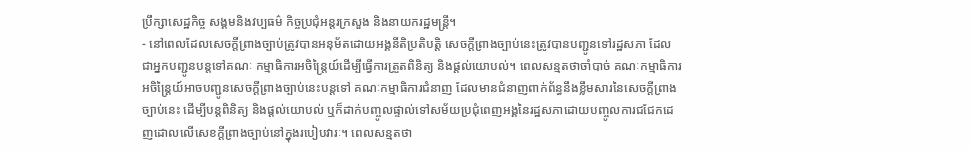ប្រឹក្សាសេដ្ឋកិច្ច សង្គមនិងវប្បធម៌ កិច្ចប្រជុំអន្តរក្រសួង និងនាយករដ្ឋមន្ត្រី។
- នៅពេលដែលសេចក្តីព្រាងច្បាប់ត្រូវបានអនុម័តដោយអង្គនីតិប្រតិបត្តិ សេចក្តីព្រាងច្បាប់នេះត្រូវបានបញ្ជូនទៅរដ្ឋសភា ដែលជាអ្នកបញ្ជូនបន្តទៅគណៈ កម្មាធិការអចិន្ត្រៃយ៍ដើម្បីធ្វើការត្រួតពិនិត្យ និងផ្ដល់យោបល់។ ពេលសន្មតថាចាំបាច់ គណៈកម្មាធិការអចិន្ត្រៃយ៍អាចបញ្ជូនសេចក្ដីព្រាងច្បាប់នេះបន្តទៅ គណៈកម្មាធិការជំនាញ ដែលមានជំនាញពាក់ព័ន្ធនឹងខ្លឹមសារនៃសេចក្ដីព្រាងច្បាប់នេះ ដើម្បីបន្តពិនិត្យ និងផ្ដល់យោបល់ ឬក៏ដាក់បញ្ចូលផ្ទាល់ទៅសម័យប្រជុំពេញអង្គនៃរដ្ឋសភាដោយបញ្ចូលការជជែកដេញដោលលើសេខក្ដីព្រាងច្បាប់នៅក្នុងរបៀបវារៈ។ ពេលសន្មតថា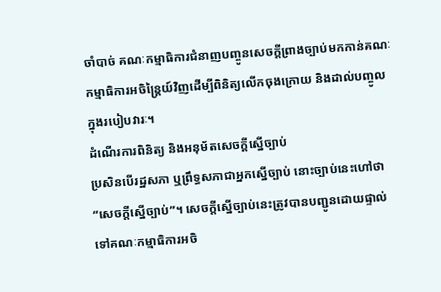ចាំបាច់ គណៈកម្មាធិការជំនាញបញ្ចូនសេចក្ដីព្រាងច្បាប់មកកាន់គណៈកម្មាធិការអចិន្ត្រៃយ៍វិញដើម្បីពិនិត្យលើកចុងក្រោយ និងដាល់បញ្ចូលក្នុងរបៀបវារៈ។
ដំណើរការពិនិត្យ និងអនុម័តសេចក្តីស្នើច្បាប់
ប្រសិនបើរដ្ឋសភា ឬព្រឹទ្ធសភាជាអ្នកស្នើច្បាប់ នោះច្បាប់នេះហៅថា “សេចក្ដីស្នើច្បាប់”។ សេចក្តីស្នើច្បាប់នេះត្រូវបានបញ្ជូនដោយផ្ទាល់ទៅគណៈកម្មាធិការអចិ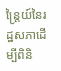ន្ត្រៃយ៍នៃរដ្ឋសភាដើម្បីពិនិ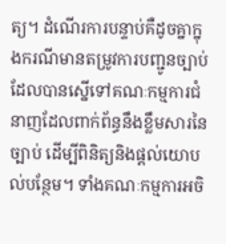ត្យ។ ដំណើរការបន្ទាប់គឺដូចគ្នាក្នុងករណីមានតម្រូវការបញ្ជូនច្បាប់ដែលបានស្នើទៅគណៈកម្មការជំនាញដែលពាក់ព័ន្ធនឹងខ្លឹមសារនៃច្បាប់ ដើម្បីពិនិត្យនិងផ្តល់យោបល់បន្ថែម។ ទាំងគណៈកម្មការអចិ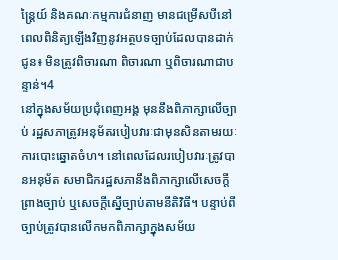ន្ត្រៃយ៍ និងគណៈកម្មការជំនាញ មានជម្រើសបីនៅពេលពិនិត្យឡើងវិញនូវអត្ថបទច្បាប់ដែលបានដាក់ជូន៖ មិនត្រូវពិចារណា ពិចារណា ឬពិចារណាជាបន្ទាន់។4
នៅក្នុងសម័យប្រជុំពេញអង្គ មុននឹងពិភាក្សាលើច្បាប់ រដ្ឋសភាត្រូវអនុម័តរបៀបវារៈជាមុនសិនតាមរយៈការបោះឆ្នោតចំហ។ នៅពេលដែលរបៀបវារៈត្រូវបានអនុម័ត សមាជិករដ្ឋសភានឹងពិភាក្សាលើសេចក្តីព្រាងច្បាប់ ឬសេចក្តីស្នើច្បាប់តាមនីតិវិធី។ បន្ទាប់ពីច្បាប់ត្រូវបានលើកមកពិភាក្សាក្នុងសម័យ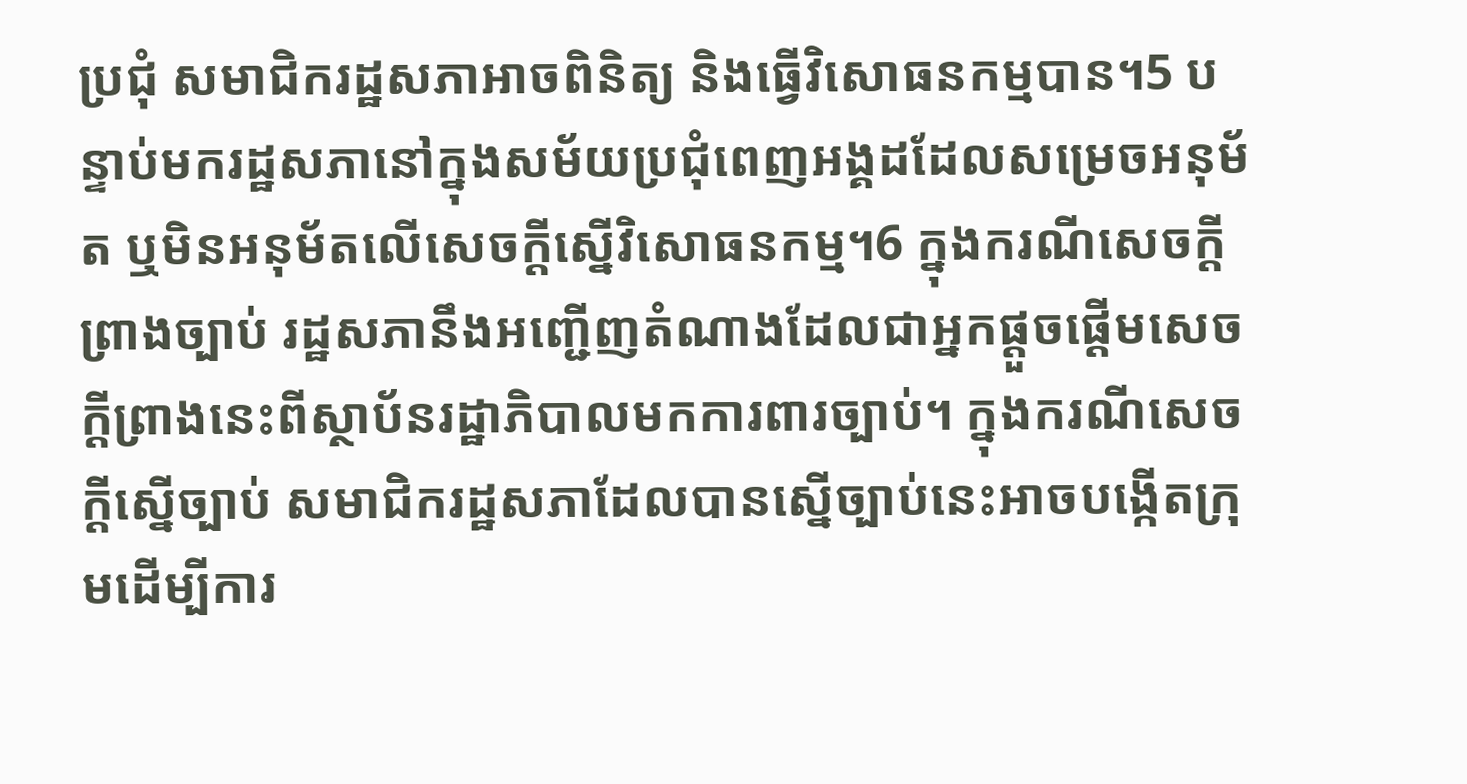ប្រជុំ សមាជិករដ្ឋសភាអាចពិនិត្យ និងធ្វើវិសោធនកម្មបាន។5 បន្ទាប់មករដ្ឋសភានៅក្នុងសម័យប្រជុំពេញអង្គដដែលសម្រេចអនុម័ត ឬមិនអនុម័តលើសេចក្តីស្នើវិសោធនកម្ម។6 ក្នុងករណីសេចក្តីព្រាងច្បាប់ រដ្ឋសភានឹងអញ្ជើញតំណាងដែលជាអ្នកផ្ដួចផ្ដើមសេចក្ដីព្រាងនេះពីស្ថាប័នរដ្ឋាភិបាលមកការពារច្បាប់។ ក្នុងករណីសេចក្ដីស្នើច្បាប់ សមាជិករដ្ឋសភាដែលបានស្នើច្បាប់នេះអាចបង្កើតក្រុមដើម្បីការ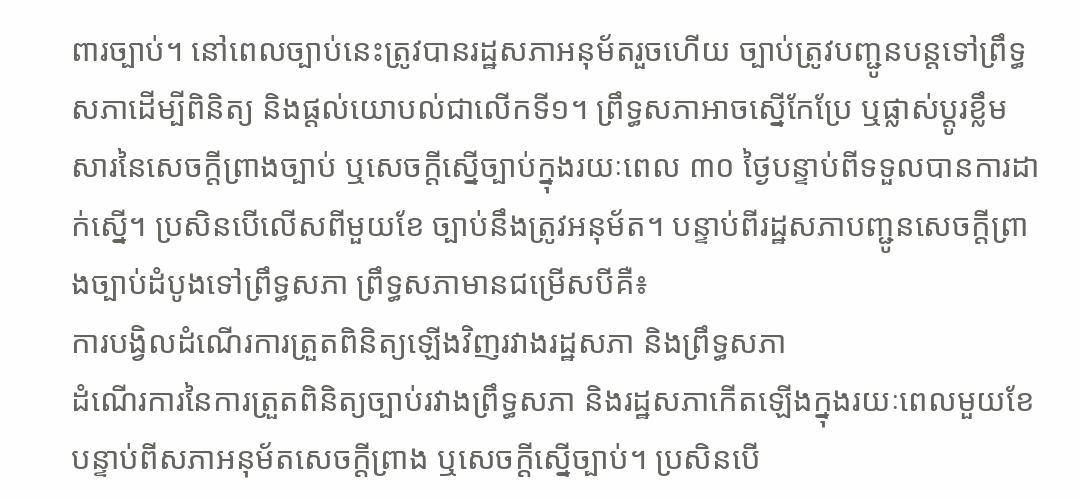ពារច្បាប់។ នៅពេលច្បាប់នេះត្រូវបានរដ្ឋសភាអនុម័តរួចហើយ ច្បាប់ត្រូវបញ្ជូនបន្តទៅព្រឹទ្ធសភាដើម្បីពិនិត្យ និងផ្តល់យោបល់ជាលើកទី១។ ព្រឹទ្ធសភាអាចស្នើកែប្រែ ឬផ្លាស់ប្តូរខ្លឹមសារនៃសេចក្តីព្រាងច្បាប់ ឬសេចក្ដីស្នើច្បាប់ក្នុងរយៈពេល ៣០ ថ្ងៃបន្ទាប់ពីទទួលបានការដាក់ស្នើ។ ប្រសិនបើលើសពីមួយខែ ច្បាប់នឹងត្រូវអនុម័ត។ បន្ទាប់ពីរដ្ឋសភាបញ្ជូនសេចក្តីព្រាងច្បាប់ដំបូងទៅព្រឹទ្ធសភា ព្រឹទ្ធសភាមានជម្រើសបីគឺ៖
ការបង្វិលដំណើរការត្រួតពិនិត្យឡើងវិញរវាងរដ្ឋសភា និងព្រឹទ្ធសភា
ដំណើរការនៃការត្រួតពិនិត្យច្បាប់រវាងព្រឹទ្ធសភា និងរដ្ឋសភាកើតឡើងក្នុងរយៈពេលមួយខែបន្ទាប់ពីសភាអនុម័តសេចក្ដីព្រាង ឬសេចក្ដីស្នើច្បាប់។ ប្រសិនបើ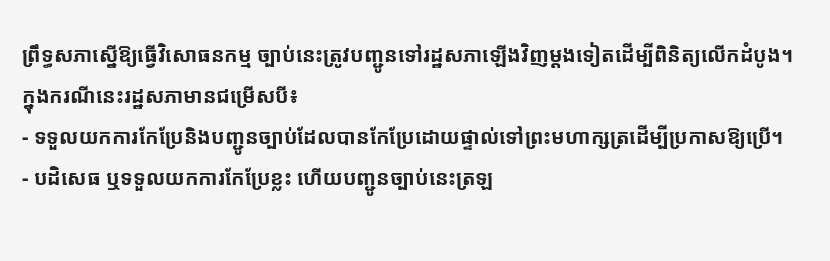ព្រឹទ្ធសភាស្នើឱ្យធ្វើវិសោធនកម្ម ច្បាប់នេះត្រូវបញ្ជូនទៅរដ្ឋសភាឡើងវិញម្ដងទៀតដើម្បីពិនិត្យលើកដំបូង។ ក្នុងករណីនេះរដ្ឋសភាមានជម្រើសបី៖
- ទទួលយកការកែប្រែនិងបញ្ជូនច្បាប់ដែលបានកែប្រែដោយផ្ទាល់ទៅព្រះមហាក្សត្រដើម្បីប្រកាសឱ្យប្រើ។
- បដិសេធ ឬទទួលយកការកែប្រែខ្លះ ហើយបញ្ជូនច្បាប់នេះត្រឡ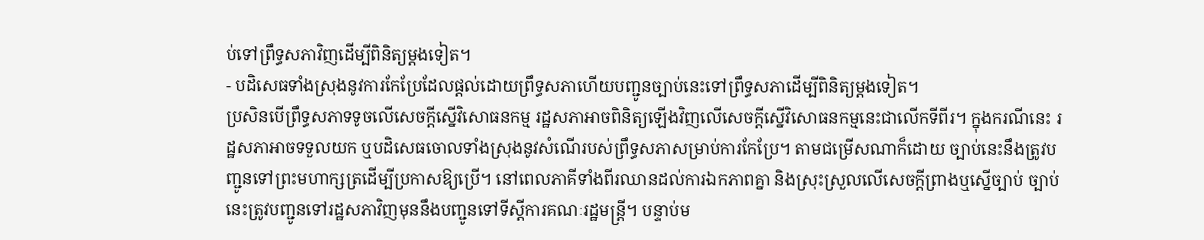ប់ទៅព្រឹទ្ធសភាវិញដើម្បីពិនិត្យម្តងទៀត។
- បដិសេធទាំងស្រុងនូវការកែប្រែដែលផ្តល់ដោយព្រឹទ្ធសភាហើយបញ្ជូនច្បាប់នេះទៅព្រឹទ្ធសភាដើម្បីពិនិត្យម្តងទៀត។
ប្រសិនបើព្រឹទ្ធសភាទទូចលើសេចក្តីស្នើវិសោធនកម្ម រដ្ឋសភាអាចពិនិត្យឡើងវិញលើសេចក្តីស្នើវិសោធនកម្មនេះជាលើកទីពីរ។ ក្នុងករណីនេះ រដ្ឋសភាអាចទទួលយក ឬបដិសេធចោលទាំងស្រុងនូវសំណើរបស់ព្រឹទ្ធសភាសម្រាប់ការកែប្រែ។ តាមជម្រើសណាក៏ដោយ ច្បាប់នេះនឹងត្រូវបញ្ជូនទៅព្រះមហាក្សត្រដើម្បីប្រកាសឱ្យប្រើ។ នៅពេលភាគីទាំងពីរឈានដល់ការឯកភាពគ្នា និងស្រុះស្រួលលើសេចក្តីព្រាងឬស្នើច្បាប់ ច្បាប់នេះត្រូវបញ្ជូនទៅរដ្ឋសភាវិញមុននឹងបញ្ជូនទៅទីស្តីការគណៈរដ្ឋមន្រ្តី។ បន្ទាប់ម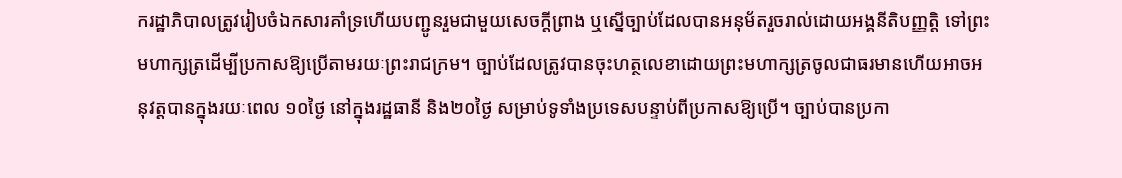ករដ្ឋាភិបាលត្រូវរៀបចំឯកសារគាំទ្រហើយបញ្ជូនរួមជាមួយសេចក្តីព្រាង ឬស្នើច្បាប់ដែលបានអនុម័តរួចរាល់ដោយអង្គនីតិបញ្ញត្តិ ទៅព្រះមហាក្សត្រដើម្បីប្រកាសឱ្យប្រើតាមរយៈព្រះរាជក្រម។ ច្បាប់ដែលត្រូវបានចុះហត្ថលេខាដោយព្រះមហាក្សត្រចូលជាធរមានហើយអាចអនុវត្តបានក្នុងរយៈពេល ១០ថ្ងៃ នៅក្នុងរដ្ឋធានី និង២០ថ្ងៃ សម្រាប់ទូទាំងប្រទេសបន្ទាប់ពីប្រកាសឱ្យប្រើ។ ច្បាប់បានប្រកា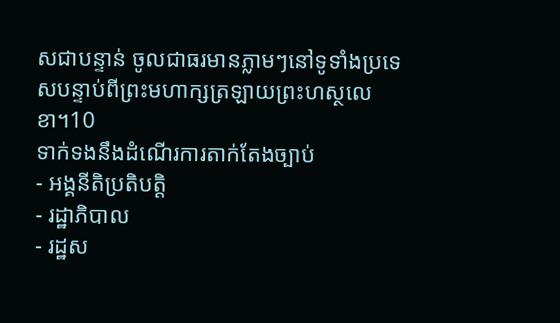សជាបន្ទាន់ ចូលជាធរមានភ្លាមៗនៅទូទាំងប្រទេសបន្ទាប់ពីព្រះមហាក្សត្រឡាយព្រះហស្ថលេខា។10
ទាក់ទងនឹងដំណើរការតាក់តែងច្បាប់
- អង្គនីតិប្រតិបត្តិ
- រដ្ឋាភិបាល
- រដ្ឋស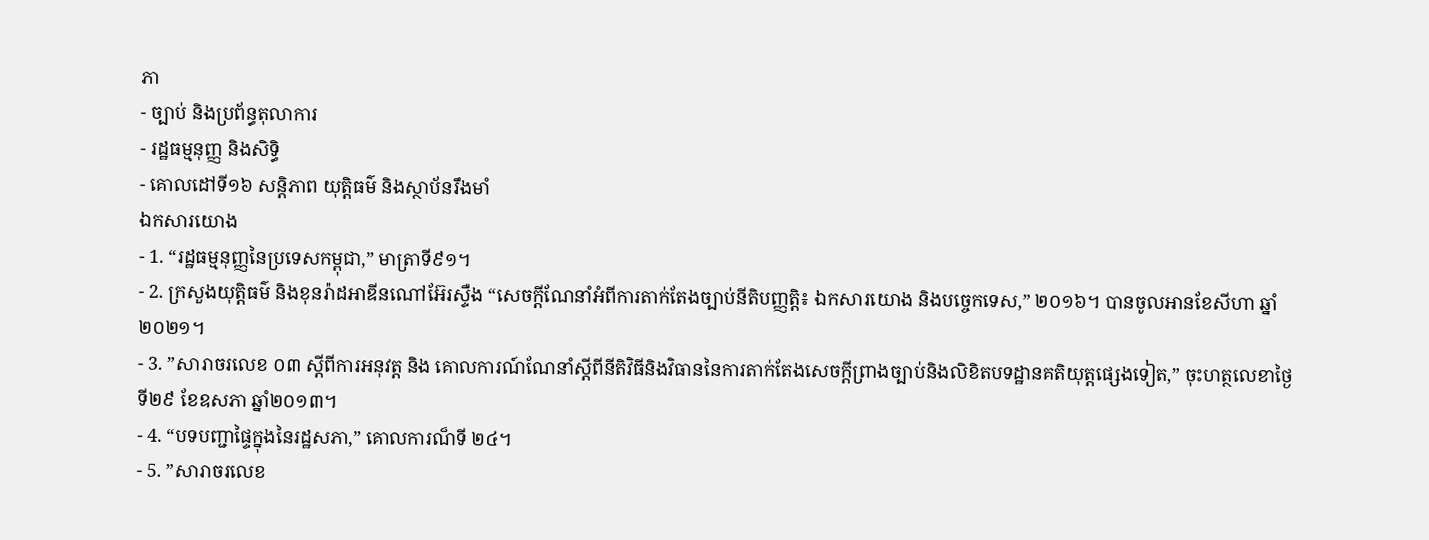ភា
- ច្បាប់ និងប្រព័ន្ធតុលាការ
- រដ្ឋធម្មនុញ្ញ និងសិទ្ធិ
- គោលដៅទី១៦ សន្តិភាព យុត្តិធម៌ និងស្ថាប័នរឹងមាំ
ឯកសារយោង
- 1. “រដ្ឋធម្មនុញ្ញនៃប្រទេសកម្ពុជា,” មាត្រាទី៩១។
- 2. ក្រសួងយុត្តិធម៌ និងខុនរ៉ាដអាឌីនណៅអ៊ែរស្ទឺង “សេចក្តីណែនាំអំពីការតាក់តែងច្បាប់នីតិបញ្ញត្តិ៖ ឯកសារយោង និងបច្ចេកទេស,” ២០១៦។ បានចូលអានខែសីហា ឆ្នាំ២០២១។
- 3. ”សារាចរលេខ ០៣ ស្តីពីការអនុវត្ត និង គោលការណ៍ណែនាំស្តីពីនីតិវិធីនិងវិធាននៃការតាក់តែងសេចក្ដីព្រាងច្បាប់និងលិខិតបទដ្ឋានគតិយុត្តផ្សេងទៀត,” ចុះហត្ថលេខាថ្ងៃទី២៩ ខែឧសភា ឆ្នាំ២០១៣។
- 4. “បទបញ្ជាផ្ទៃក្នុងនៃរដ្ឋសភា,” គោលការណ៏ទី ២៤។
- 5. ”សារាចរលេខ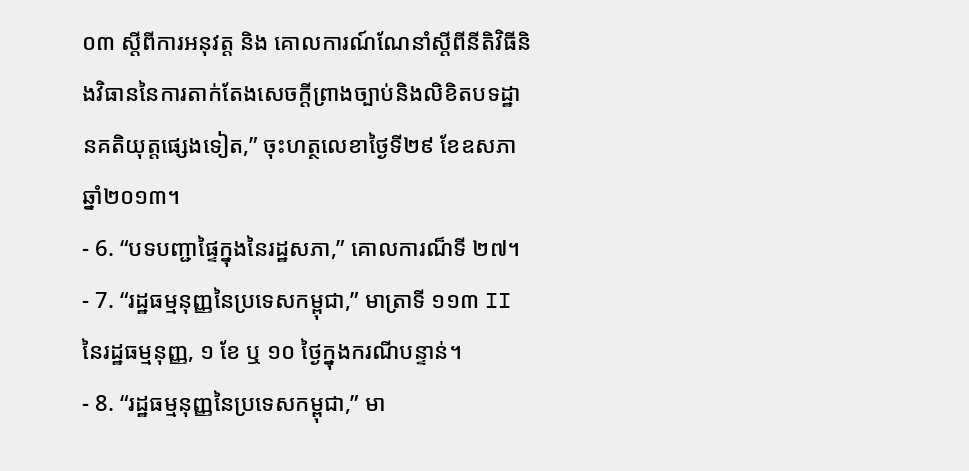០៣ ស្តីពីការអនុវត្ត និង គោលការណ៍ណែនាំស្តីពីនីតិវិធីនិងវិធាននៃការតាក់តែងសេចក្ដីព្រាងច្បាប់និងលិខិតបទដ្ឋានគតិយុត្តផ្សេងទៀត,” ចុះហត្ថលេខាថ្ងៃទី២៩ ខែឧសភា ឆ្នាំ២០១៣។
- 6. “បទបញ្ជាផ្ទៃក្នុងនៃរដ្ឋសភា,” គោលការណ៏ទី ២៧។
- 7. “រដ្ឋធម្មនុញ្ញនៃប្រទេសកម្ពុជា,” មាត្រាទី ១១៣ II នៃរដ្ឋធម្មនុញ្ញ, ១ ខែ ឬ ១០ ថ្ងៃក្នុងករណីបន្ទាន់។
- 8. “រដ្ឋធម្មនុញ្ញនៃប្រទេសកម្ពុជា,” មា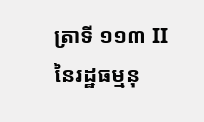ត្រាទី ១១៣ II នៃរដ្ឋធម្មនុ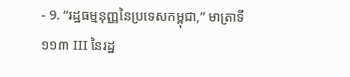- 9. “រដ្ឋធម្មនុញ្ញនៃប្រទេសកម្ពុជា,” មាត្រាទី ១១៣ III នៃរដ្ឋ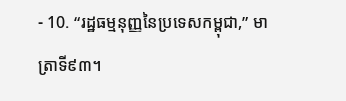- 10. “រដ្ឋធម្មនុញ្ញនៃប្រទេសកម្ពុជា,” មាត្រាទី៩៣។